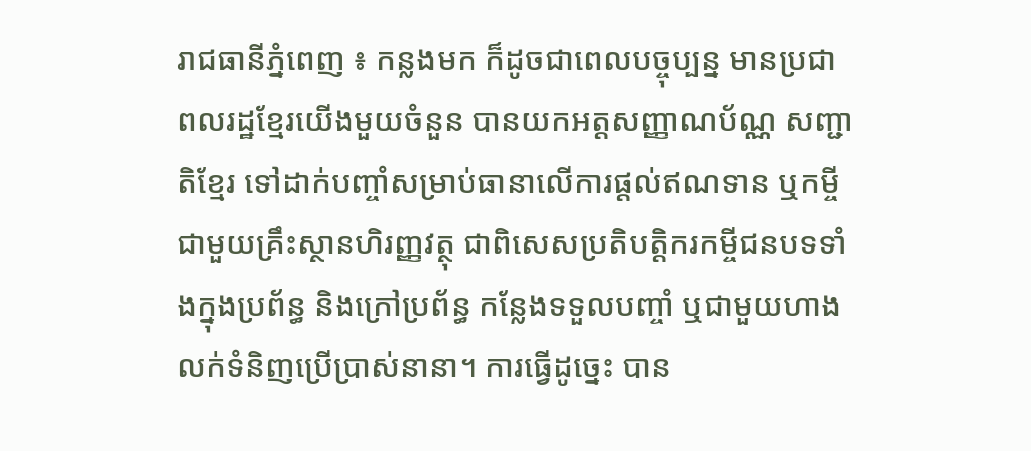រាជធានីភ្នំពេញ ៖ កន្លងមក ក៏ដូចជាពេលបច្ចុប្បន្ន មានប្រជាពលរដ្ឋខ្មែរយើងមួយចំនួន បានយកអត្តសញ្ញាណប័ណ្ណ សញ្ជាតិខ្មែរ ទៅដាក់បញ្ចាំសម្រាប់ធានាលើការផ្តល់ឥណទាន ឬកម្ចីជាមួយគ្រឹះស្ថានហិរញ្ញវត្ថុ ជាពិសេសប្រតិបត្តិករកម្ចីជនបទទាំងក្នុងប្រព័ន្ធ និងក្រៅប្រព័ន្ធ កន្លែងទទួលបញ្ចាំ ឬជាមួយហាងលក់ទំនិញប្រើប្រាស់នានា។ ការធ្វើដូច្នេះ បាន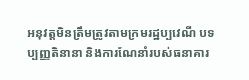អនុវត្តមិនត្រឹមត្រូវតាមក្រមរដ្ឋប្បវេណី បទប្បញ្ញតិនានា និងការណែនាំរបស់ធនាគារ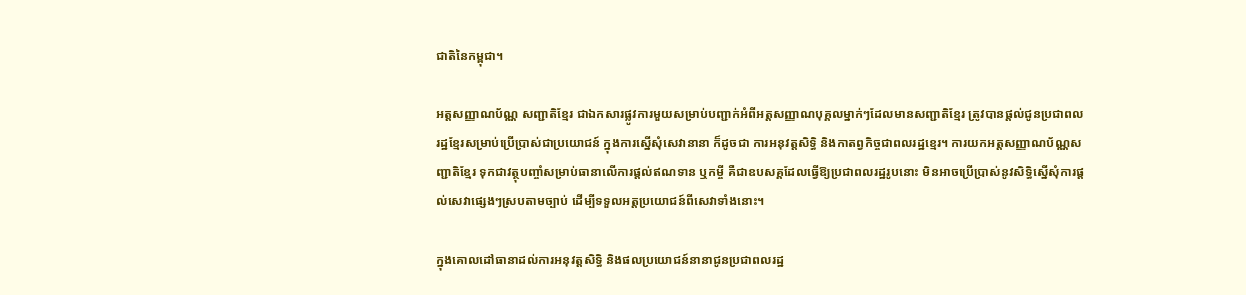ជាតិនៃកម្ពុជា។

អត្តសញ្ញាណប័ណ្ណ សញ្ជាតិខ្មែរ ជាឯកសារផ្លូវការមួយសម្រាប់បញ្ជាក់អំពីអត្តសញ្ញាណបុគ្គលម្នាក់ៗដែលមានសញ្ជាតិខ្មែរ ត្រូវបានផ្តល់ជូនប្រជាពលរដ្ឋខ្មែរសម្រាប់ប្រើប្រាស់ជាប្រយោជន៍ ក្នុងការស្នើសុំសេវានានា ក៏ដូចជា ការអនុវត្តសិទ្ធិ និងកាតព្វកិច្ចជាពលរដ្ឋខ្មេរ។ ការយកអត្តសញ្ញាណប័ណ្ណសញ្ជាតិខ្មែរ ទុកជាវត្ថុបញ្ចាំសម្រាប់ធានាលើការផ្តល់ឥណទាន ឬកម្ចី គឺជាឧបសគ្គដែលធ្វើឱ្យប្រជាពលរដ្ឋរូបនោះ មិនអាចប្រើប្រាស់នូវសិទ្ធិស្នើសុំការផ្តល់សេវាផ្សេងៗស្របតាមច្បាប់ ដើម្បីទទួលអត្តប្រយោជន៍ពីសេវាទាំងនោះ។

ក្នុងគោលដៅធានាដល់ការអនុវត្តសិទ្ធិ និងផលប្រយោជន៍នានាជូនប្រជាពលរដ្ឋ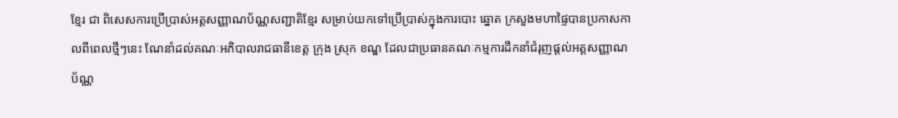ខ្មែរ ជា ពិសេសការប្រើប្រាស់អត្តសញ្ញាណប័ណ្ណសញ្ជាតិខ្មែរ សម្រាប់យកទៅប្រើប្រាស់ក្នុងការបោះ ឆ្នោត ក្រសួងមហាផ្ទៃបានប្រកាសកាលពីពេលថ្មីៗនេះ ណែនាំដល់គណៈអភិបាលរាជធានីខេត្ត ក្រុង ស្រុក ខណ្ឌ ដែលជាប្រធានគណៈកម្មការដឹកនាំជំរុញផ្តល់អត្តសញ្ញាណប័ណ្ណ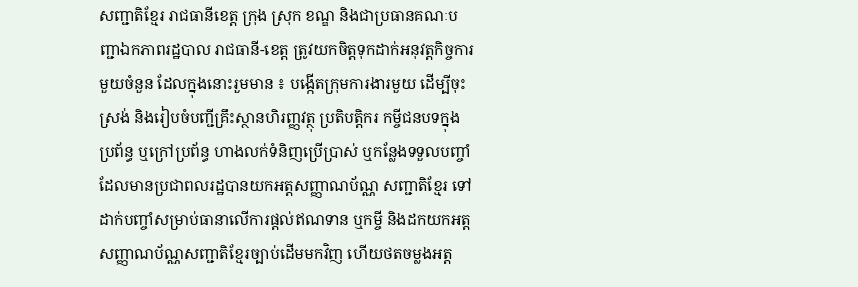សញ្ជាតិខ្មែរ រាជធានីខេត្ត ក្រុង ស្រុក ខណ្ឌ និងជាប្រធានគណៈបញ្ជាឯកភាពរដ្ឋបាល រាជធានី-ខេត្ត ត្រូវយកចិត្តទុកដាក់អនុវត្តកិច្ចការមួយចំនួន ដែលក្នុងនោះរួមមាន ៖ បង្កើតក្រុមការងារមួយ ដើម្បីចុះស្រង់ និងរៀបចំបញ្ជីគ្រឹះស្ថានហិរញ្ញវត្ថុ ប្រតិបត្តិករ កម្ចីជនបទក្នុងប្រព័ន្ធ ឬក្រៅប្រព័ន្ធ ហាងលក់ទំនិញប្រើប្រាស់ ឬកន្លែងទទួលបញ្ចាំ ដែលមានប្រជាពលរដ្ឋបានយកអត្តសញ្ញាណប័ណ្ណ សញ្ជាតិខ្មែរ ទៅដាក់បញ្ចាំសម្រាប់ធានាលើការផ្តល់ឥណទាន ឬកម្ចី និងដកយកអត្តសញ្ញាណប័ណ្ណសញ្ជាតិខ្មែរច្បាប់ដើមមកវិញ ហើយថតចម្លងអត្ត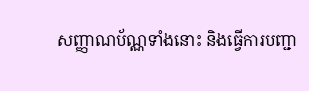សញ្ញាណប័ណ្ណទាំងនោះ និងធ្វើការបញ្ជា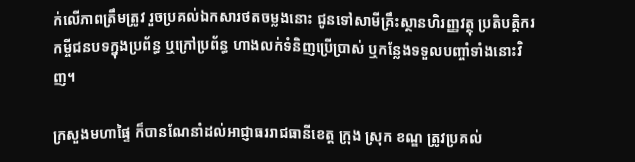ក់លើភាពត្រឹមត្រូវ រួចប្រគល់ឯកសារថតចម្លងនោះ ជូនទៅសាមីគ្រឹះស្ថានហិរញ្ញវត្ថុ ប្រតិបត្តិករកម្ចីជនបទក្នុងប្រព័ន្ធ ឬក្រៅប្រព័ន្ធ ហាងលក់ទំនិញប្រើប្រាស់ ឬកន្លែងទទួលបញ្ចាំទាំងនោះវិញ។

ក្រសួងមហាផ្ទៃ ក៏បានណែនាំដល់អាជ្ញាធររាជធានីខេត្ត ក្រុង ស្រុក ខណ្ឌ ត្រូវប្រគល់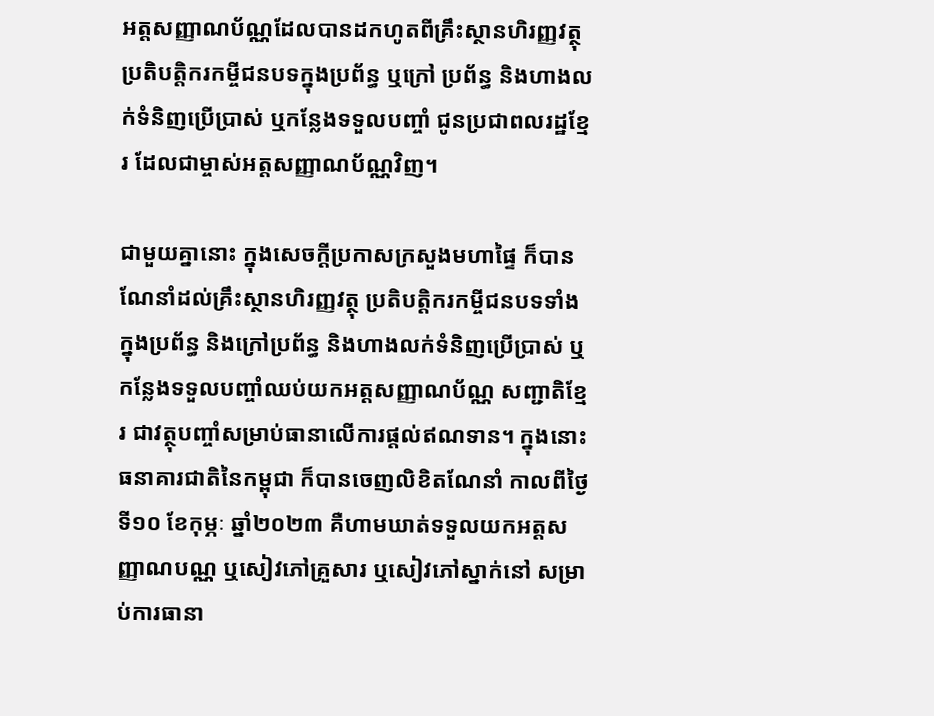អត្តសញ្ញាណប័ណ្ណដែលបានដកហូតពីគ្រឹះស្ថានហិរញ្ញវត្ថុ ប្រតិបត្តិករកម្ចីជនបទក្នុងប្រព័ន្ធ ឬក្រៅ ប្រព័ន្ធ និងហាងលក់ទំនិញប្រើប្រាស់ ឬកន្លែងទទួលបញ្ចាំ ជូនប្រជាពលរដ្ឋខ្មែរ ដែលជាម្ចាស់អត្តសញ្ញាណប័ណ្ណវិញ។

ជាមួយគ្នានោះ ក្នុងសេចក្តីប្រកាសក្រសួងមហាផ្ទៃ ក៏បានណែនាំដល់គ្រឹះស្ថានហិរញ្ញវត្ថុ ប្រតិបត្តិករកម្ចីជនបទទាំងក្នុងប្រព័ន្ធ និងក្រៅប្រព័ន្ធ និងហាងលក់ទំនិញប្រើប្រាស់ ឬកន្លែងទទួលបញ្ចាំឈប់យកអត្តសញ្ញាណប័ណ្ណ សញ្ជាតិខ្មែរ ជាវត្ថុបញ្ចាំសម្រាប់ធានាលើការផ្តល់ឥណទាន។ ក្នុងនោះ ធនាគារជាតិនៃកម្ពុជា ក៏បានចេញលិខិតណែនាំ កាលពីថ្ងៃទី១០ ខែកុម្ភៈ ឆ្នាំ២០២៣ គឺហាមឃាត់ទទួលយកអត្តសញ្ញាណបណ្ណ ឬសៀវភៅគ្រួសារ ឬសៀវភៅស្នាក់នៅ សម្រាប់ការធានា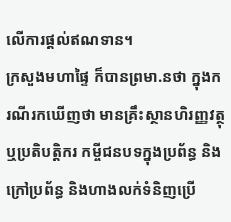លើការផ្តល់ឥណទាន។
ក្រសួងមហាផ្ទៃ ក៏បានព្រមា.នថា ក្នុងករណីរកឃើញថា មានគ្រឹះស្ថានហិរញ្ញវត្ថុ ឬប្រតិបត្តិករ កម្ចីជនបទក្នុងប្រព័ន្ធ និងក្រៅប្រព័ន្ធ និងហាងលក់ទំនិញប្រើ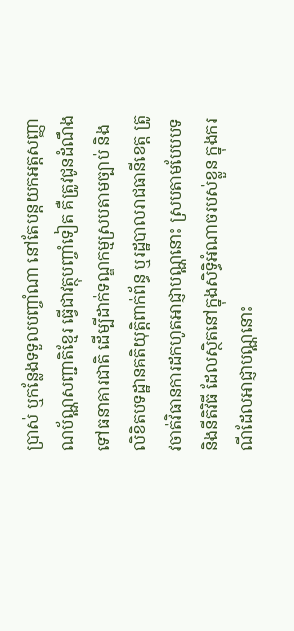ប្រាស់ ឬកន្លែងទទួលបញ្ចាំណា នៅតែបន្តយកអត្តសញ្ញាណប័ណ្ណសញ្ជាតិខ្មែរ ធ្វើជាវត្ថុបញ្ចាំទៀត គឺត្រូវជូនដំណឹងទៅធនាគារជាតិ ដើម្បីដាក់ទណ្ឌកម្មស្របតាមច្បាប់ និងលិខិតបទដ្ឋានគតិយុត្តិពាក់ព័ន្ធ ឬរដ្ឋបាលរាជធានីខេត្ត ត្រូវចាត់វិធានការដកហូតអាជ្ញាបណ្ណនោះ ស្របតាមបែបបទ និងនីតិវិធី ដែលស្ថិតនៅក្នុងសិទ្ធិអំណាចរបស់ខ្លួន ក្នុងករណីដែលអាជ្ញាបណ្ណនោះ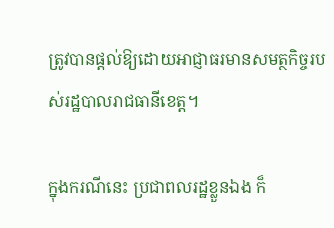ត្រូវបានផ្តល់ឱ្យដោយអាជ្ញាធរមានសមត្ថកិច្ចរបស់រដ្ឋបាលរាជធានីខេត្ត។

ក្នុងករណីនេះ ប្រជាពលរដ្ឋខ្លួនឯង ក៏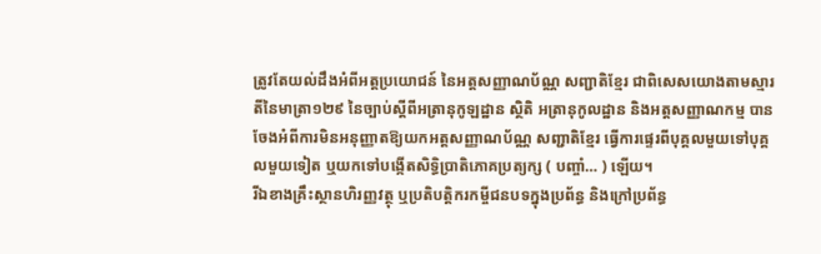ត្រូវតែយល់ដឹងអំពីអត្តប្រយោជន៍ នៃអត្តសញ្ញាណប័ណ្ណ សញ្ជាតិខ្មែរ ជាពិសេសយោងតាមស្មារតីនៃមាត្រា១២៩ នៃច្បាប់ស្តីពីអត្រានុកូឡដ្ឋាន ស្ថិតិ អត្រានុកូលដ្ឋាន និងអត្តសញ្ញាណកម្ម បានចែងអំពីការមិនអនុញ្ញាតឱ្យយកអត្តសញ្ញាណប័ណ្ណ សញ្ជាតិខ្មែរ ធ្វើការផ្ទេរពីបុគ្គលមួយទៅបុគ្គលមួយទៀត ឬយកទៅបង្កើតសិទ្ធិប្រាតិភោគប្រត្យក្ស ( បញ្ចាំ… ) ឡើយ។
រីឯខាងគ្រឹះស្ថានហិរញ្ញវត្ថុ ឬប្រតិបត្តិករកម្ចីជនបទក្នុងប្រព័ន្ធ និងក្រៅប្រព័ន្ធ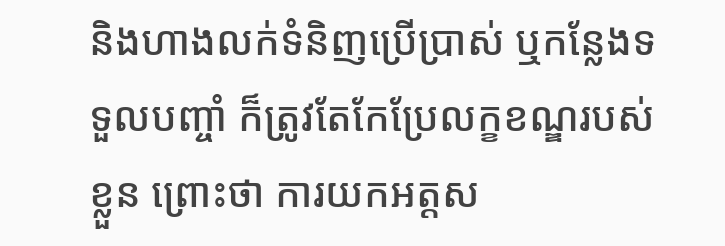និងហាងលក់ទំនិញប្រើប្រាស់ ឬកន្លែងទទួលបញ្ចាំ ក៏ត្រូវតែកែប្រែលក្ខខណ្ឌរបស់ខ្លួន ព្រោះថា ការយកអត្តស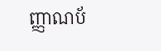ញ្ញាណប័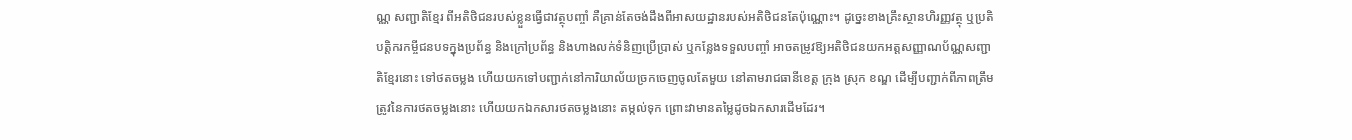ណ្ណ សញ្ជាតិខ្មែរ ពីអតិថិជនរបស់ខ្លួនធ្វើជាវត្ថុបញ្ចាំ គឺគ្រាន់តែចង់ដឹងពីអាសយដ្ឋានរបស់អតិថិជនតែប៉ុណ្ណោះ។ ដូច្នេះខាងគ្រឹះស្ថានហិរញ្ញវត្ថុ ឬប្រតិបត្តិករកម្ចីជនបទក្នុងប្រព័ន្ធ និងក្រៅប្រព័ន្ធ និងហាងលក់ទំនិញប្រើប្រាស់ ឬកន្លែងទទួលបញ្ចាំ អាចតម្រូវឱ្យអតិថិជនយកអត្តសញ្ញាណប័ណ្ណសញ្ជាតិខ្មែរនោះ ទៅថតចម្លង ហើយយកទៅបញ្ជាក់នៅការិយាល័យច្រកចេញចូលតែមួយ នៅតាមរាជធានីខេត្ត ក្រុង ស្រុក ខណ្ឌ ដើម្បីបញ្ជាក់ពីភាពត្រឹមត្រូវនៃការថតចម្លងនោះ ហើយយកឯកសារថតចម្លងនោះ តម្កល់ទុក ព្រោះវាមានតម្លៃដូចឯកសារដើមដែរ។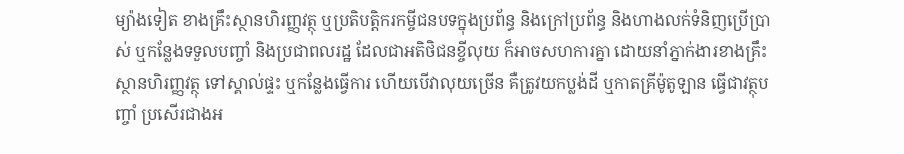ម្យ៉ាងទៀត ខាងគ្រឹះស្ថានហិរញ្ញវត្ថុ ឬប្រតិបត្តិករកម្ចីជនបទក្នុងប្រព័ន្ធ និងក្រៅប្រព័ន្ធ និងហាងលក់ទំនិញប្រើប្រាស់ ឬកន្លែងទទួលបញ្ចាំ និងប្រជាពលរដ្ឋ ដែលជាអតិថិជនខ្ចីលុយ ក៏អាចសហការគ្នា ដោយនាំភ្នាក់ងារខាងគ្រឹះស្ថានហិរញ្ញវត្ថុ ទៅស្គាល់ផ្ទះ ឬកន្លែងធ្វើការ ហើយបើវាលុយច្រើន គឺត្រូវយកប្លង់ដី ឬកាតគ្រីម៉ូតូឡាន ធ្វើជាវត្ថុបញ្ចាំ ប្រសើរជាងអ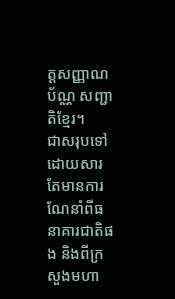ត្តសញ្ញាណប័ណ្ណ សញ្ជាតិខ្មែរ។
ជាសរុបទៅ ដោយសារតែមានការណែនាំពីធនាគារជាតិផង និងពីក្រសួងមហា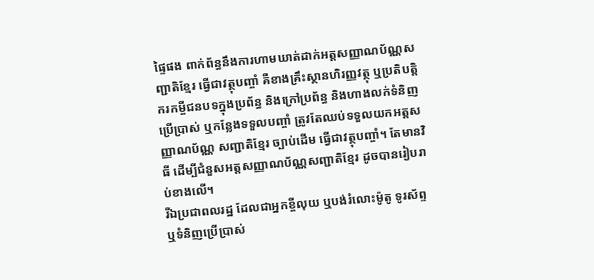ផ្ទៃផង ពាក់ព័ន្ធនឹងការហាមឃាត់ដាក់អត្តសញ្ញាណប័ណ្ណសញ្ជាតិខ្មែរ ធ្វើជាវត្ថុបញ្ចាំ គឺខាងគ្រឹះស្ថានហិរញ្ញវត្ថុ ឬប្រតិបត្តិករកម្ចីជនបទក្នុងប្រព័ន្ធ និងក្រៅប្រព័ន្ធ និងហាងលក់ទំនិញប្រើប្រាស់ ឬកន្លែងទទួលបញ្ចាំ ត្រូវតែឈប់ទទួលយកអត្តសញ្ញាណប័ណ្ណ សញ្ជាតិខ្មែរ ច្បាប់ដើម ធ្វើជាវត្ថុបញ្ចាំ។ តែមានវិធី ដើម្បីជំនួសអត្តសញ្ញាណប័ណ្ណសញ្ជាតិខ្មែរ ដូចបានរៀបរាប់ខាងលើ។
រីឯប្រជាពលរដ្ឋ ដែលជាអ្នកខ្ចីលុយ ឬបង់រំលោះម៉ូតូ ទូរស័ព្ទ ឬទំនិញប្រើប្រាស់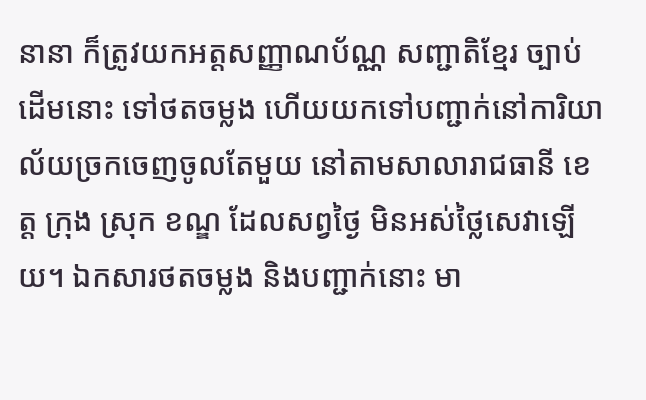នានា ក៏ត្រូវយកអត្តសញ្ញាណប័ណ្ណ សញ្ជាតិខ្មែរ ច្បាប់ដើមនោះ ទៅថតចម្លង ហើយយកទៅបញ្ជាក់នៅការិយាល័យច្រកចេញចូលតែមួយ នៅតាមសាលារាជធានី ខេត្ត ក្រុង ស្រុក ខណ្ឌ ដែលសព្វថ្ងៃ មិនអស់ថ្លៃសេវាឡើយ។ ឯកសារថតចម្លង និងបញ្ជាក់នោះ មា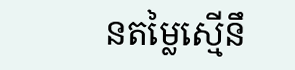នតម្លៃស្មើនឹ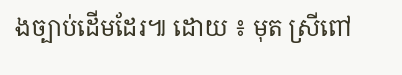ងច្បាប់ដើមដែរ៕ ដោយ ៖ មុត ស្រីពៅ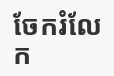ចែករំលែក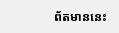ព័តមាននេះ